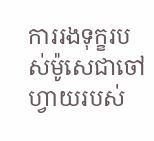ការរងទុក្ខរបស់ម៉ូសេជាចៅហ្វាយរបស់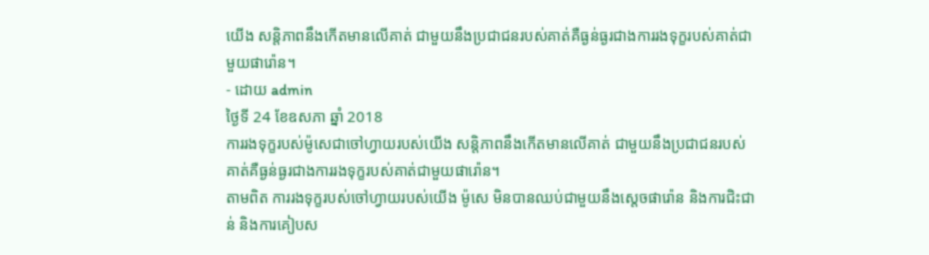យើង សន្តិភាពនឹងកើតមានលើគាត់ ជាមួយនឹងប្រជាជនរបស់គាត់គឺធ្ងន់ធ្ងរជាងការរងទុក្ខរបស់គាត់ជាមួយផារ៉ោន។
- ដោយ admin
ថ្ងៃទី 24 ខែឧសភា ឆ្នាំ 2018
ការរងទុក្ខរបស់ម៉ូសេជាចៅហ្វាយរបស់យើង សន្តិភាពនឹងកើតមានលើគាត់ ជាមួយនឹងប្រជាជនរបស់គាត់គឺធ្ងន់ធ្ងរជាងការរងទុក្ខរបស់គាត់ជាមួយផារ៉ោន។
តាមពិត ការរងទុក្ខរបស់ចៅហ្វាយរបស់យើង ម៉ូសេ មិនបានឈប់ជាមួយនឹងស្តេចផារ៉ោន និងការជិះជាន់ និងការគៀបស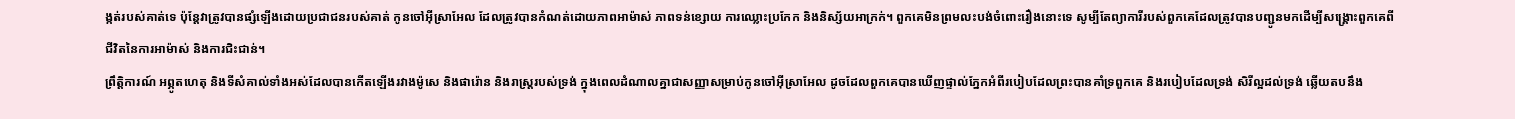ង្កត់របស់គាត់ទេ ប៉ុន្តែវាត្រូវបានផ្សំឡើងដោយប្រជាជនរបស់គាត់ កូនចៅអ៊ីស្រាអែល ដែលត្រូវបានកំណត់ដោយភាពអាម៉ាស់ ភាពទន់ខ្សោយ ការឈ្លោះប្រកែក និងនិស្ស័យអាក្រក់។ ពួកគេមិនព្រមលះបង់ចំពោះរឿងនោះទេ សូម្បីតែព្យាការីរបស់ពួកគេដែលត្រូវបានបញ្ជូនមកដើម្បីសង្គ្រោះពួកគេពីជីវិតនៃការអាម៉ាស់ និងការជិះជាន់។
ព្រឹត្ដិការណ៍ អព្ភូតហេតុ និងទីសំគាល់ទាំងអស់ដែលបានកើតឡើងរវាងម៉ូសេ និងផារ៉ោន និងរាស្ដ្ររបស់ទ្រង់ ក្នុងពេលដំណាលគ្នាជាសញ្ញាសម្រាប់កូនចៅអ៊ីស្រាអែល ដូចដែលពួកគេបានឃើញផ្ទាល់ភ្នែកអំពីរបៀបដែលព្រះបានគាំទ្រពួកគេ និងរបៀបដែលទ្រង់ សិរីល្អដល់ទ្រង់ ឆ្លើយតបនឹង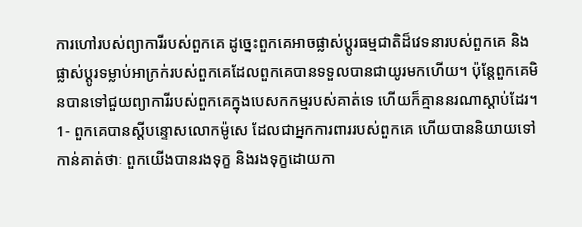ការហៅរបស់ព្យាការីរបស់ពួកគេ ដូច្នេះពួកគេអាចផ្លាស់ប្តូរធម្មជាតិដ៏វេទនារបស់ពួកគេ និងផ្លាស់ប្តូរទម្លាប់អាក្រក់របស់ពួកគេដែលពួកគេបានទទួលបានជាយូរមកហើយ។ ប៉ុន្តែពួកគេមិនបានទៅជួយព្យាការីរបស់ពួកគេក្នុងបេសកកម្មរបស់គាត់ទេ ហើយក៏គ្មាននរណាស្តាប់ដែរ។
1- ពួកគេបានស្តីបន្ទោសលោកម៉ូសេ ដែលជាអ្នកការពាររបស់ពួកគេ ហើយបាននិយាយទៅកាន់គាត់ថាៈ ពួកយើងបានរងទុក្ខ និងរងទុក្ខដោយកា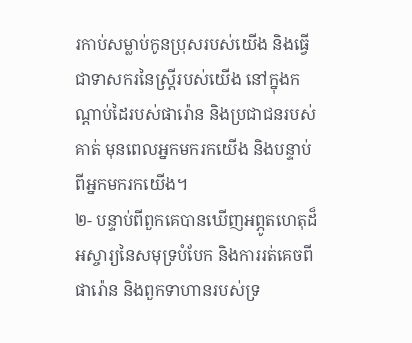រកាប់សម្លាប់កូនប្រុសរបស់យើង និងធ្វើជាទាសករនៃស្ត្រីរបស់យើង នៅក្នុងកណ្តាប់ដៃរបស់ផារ៉ោន និងប្រជាជនរបស់គាត់ មុនពេលអ្នកមករកយើង និងបន្ទាប់ពីអ្នកមករកយើង។
២- បន្ទាប់ពីពួកគេបានឃើញអព្ភូតហេតុដ៏អស្ចារ្យនៃសមុទ្របំបែក និងការរត់គេចពីផារ៉ោន និងពួកទាហានរបស់ទ្រ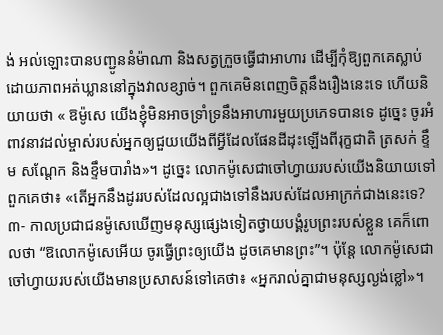ង់ អល់ឡោះបានបញ្ជូននំម៉ាណា និងសត្វក្រួចធ្វើជាអាហារ ដើម្បីកុំឱ្យពួកគេស្លាប់ដោយភាពអត់ឃ្លាននៅក្នុងវាលខ្សាច់។ ពួកគេមិនពេញចិត្តនឹងរឿងនេះទេ ហើយនិយាយថា « ឱម៉ូសេ យើងខ្ញុំមិនអាចទ្រាំទ្រនឹងអាហារមួយប្រភេទបានទេ ដូច្នេះ ចូរអំពាវនាវដល់ម្ចាស់របស់អ្នកឲ្យជួយយើងពីអ្វីដែលផែនដីដុះឡើងពីរុក្ខជាតិ ត្រសក់ ខ្ទឹម សណ្ដែក និងខ្ទឹមបារាំង»។ ដូច្នេះ លោកម៉ូសេជាចៅហ្វាយរបស់យើងនិយាយទៅពួកគេថា៖ «តើអ្នកនឹងដូររបស់ដែលល្អជាងទៅនឹងរបស់ដែលអាក្រក់ជាងនេះទេ?
៣- កាលប្រជាជនម៉ូសេឃើញមនុស្សផ្សេងទៀតថ្វាយបង្គំរូបព្រះរបស់ខ្លួន គេក៏ពោលថា “ឱលោកម៉ូសេអើយ ចូរធ្វើព្រះឲ្យយើង ដូចគេមានព្រះ”។ ប៉ុន្តែ លោកម៉ូសេជាចៅហ្វាយរបស់យើងមានប្រសាសន៍ទៅគេថា៖ «អ្នករាល់គ្នាជាមនុស្សល្ងង់ខ្លៅ»។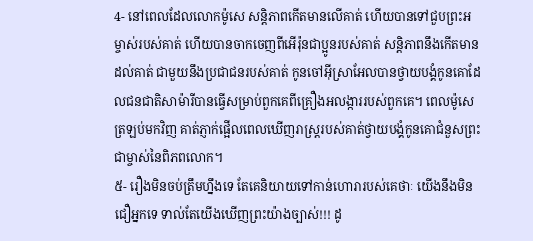4- នៅពេលដែលលោកម៉ូសេ សន្តិភាពកើតមានលើគាត់ ហើយបានទៅជួបព្រះអម្ចាស់របស់គាត់ ហើយបានចាកចេញពីអើរ៉ុនជាប្អូនរបស់គាត់ សន្តិភាពនឹងកើតមានដល់គាត់ ជាមួយនឹងប្រជាជនរបស់គាត់ កូនចៅអ៊ីស្រាអែលបានថ្វាយបង្គំកូនគោដែលជនជាតិសាម៉ារីបានធ្វើសម្រាប់ពួកគេពីគ្រឿងអលង្ការរបស់ពួកគេ។ ពេលម៉ូសេត្រឡប់មកវិញ គាត់ភ្ញាក់ផ្អើលពេលឃើញរាស្ដ្ររបស់គាត់ថ្វាយបង្គំកូនគោជំនួសព្រះជាម្ចាស់នៃពិភពលោក។
៥- រឿងមិនចប់ត្រឹមហ្នឹងទេ តែគេនិយាយទៅកាន់ហោរារបស់គេថាៈ យើងនឹងមិនជឿអ្នកទេ ទាល់តែយើងឃើញព្រះយ៉ាងច្បាស់!!! ដូ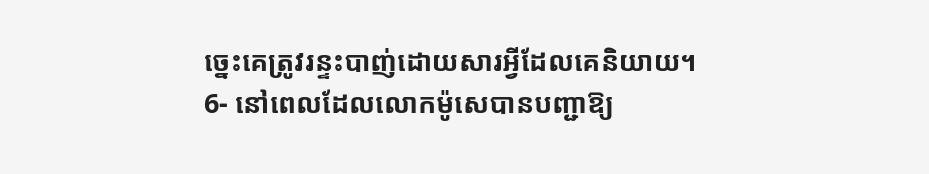ច្នេះគេត្រូវរន្ទះបាញ់ដោយសារអ្វីដែលគេនិយាយ។
6- នៅពេលដែលលោកម៉ូសេបានបញ្ជាឱ្យ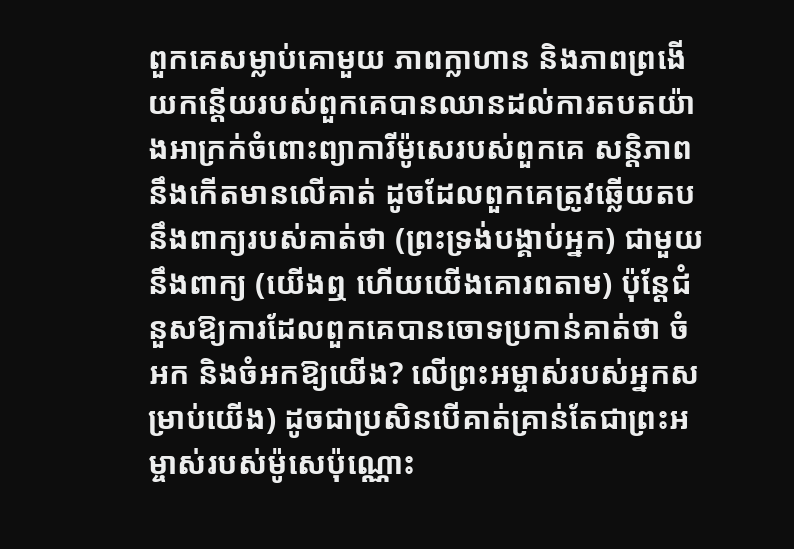ពួកគេសម្លាប់គោមួយ ភាពក្លាហាន និងភាពព្រងើយកន្តើយរបស់ពួកគេបានឈានដល់ការតបតយ៉ាងអាក្រក់ចំពោះព្យាការីម៉ូសេរបស់ពួកគេ សន្តិភាពនឹងកើតមានលើគាត់ ដូចដែលពួកគេត្រូវឆ្លើយតបនឹងពាក្យរបស់គាត់ថា (ព្រះទ្រង់បង្គាប់អ្នក) ជាមួយនឹងពាក្យ (យើងឮ ហើយយើងគោរពតាម) ប៉ុន្តែជំនួសឱ្យការដែលពួកគេបានចោទប្រកាន់គាត់ថា ចំអក និងចំអកឱ្យយើង? លើព្រះអម្ចាស់របស់អ្នកសម្រាប់យើង) ដូចជាប្រសិនបើគាត់គ្រាន់តែជាព្រះអម្ចាស់របស់ម៉ូសេប៉ុណ្ណោះ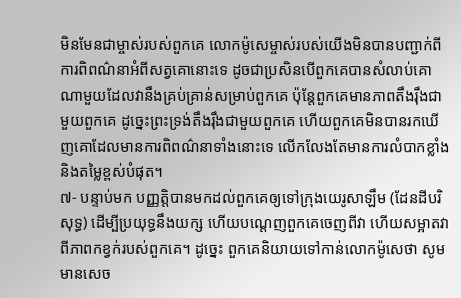មិនមែនជាម្ចាស់របស់ពួកគេ លោកម៉ូសេម្ចាស់របស់យើងមិនបានបញ្ជាក់ពីការពិពណ៌នាអំពីសត្វគោនោះទេ ដូចជាប្រសិនបើពួកគេបានសំលាប់គោណាមួយដែលវានឹងគ្រប់គ្រាន់សម្រាប់ពួកគេ ប៉ុន្តែពួកគេមានភាពតឹងរ៉ឹងជាមួយពួកគេ ដូច្នេះព្រះទ្រង់តឹងរ៉ឹងជាមួយពួកគេ ហើយពួកគេមិនបានរកឃើញគោដែលមានការពិពណ៌នាទាំងនោះទេ លើកលែងតែមានការលំបាកខ្លាំង និងតម្លៃខ្ពស់បំផុត។
៧- បន្ទាប់មក បញ្ញត្តិបានមកដល់ពួកគេឲ្យទៅក្រុងយេរូសាឡឹម (ដែនដីបរិសុទ្ធ) ដើម្បីប្រយុទ្ធនឹងយក្ស ហើយបណ្តេញពួកគេចេញពីវា ហើយសម្អាតវាពីភាពកខ្វក់របស់ពួកគេ។ ដូច្នេះ ពួកគេនិយាយទៅកាន់លោកម៉ូសេថា សូមមានសេច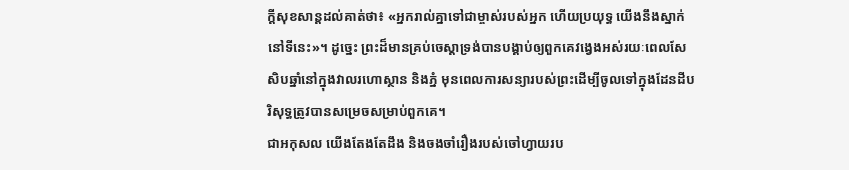ក្ដីសុខសាន្តដល់គាត់ថា៖ «អ្នករាល់គ្នាទៅជាម្ចាស់របស់អ្នក ហើយប្រយុទ្ធ យើងនឹងស្នាក់នៅទីនេះ»។ ដូច្នេះ ព្រះដ៏មានគ្រប់ចេស្តាទ្រង់បានបង្គាប់ឲ្យពួកគេវង្វេងអស់រយៈពេលសែសិបឆ្នាំនៅក្នុងវាលរហោស្ថាន និងភ្នំ មុនពេលការសន្យារបស់ព្រះដើម្បីចូលទៅក្នុងដែនដីបរិសុទ្ធត្រូវបានសម្រេចសម្រាប់ពួកគេ។
ជាអកុសល យើងតែងតែដឹង និងចងចាំរឿងរបស់ចៅហ្វាយរប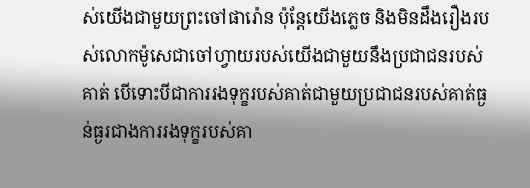ស់យើងជាមួយព្រះចៅផារ៉ោន ប៉ុន្តែយើងភ្លេច និងមិនដឹងរឿងរបស់លោកម៉ូសេជាចៅហ្វាយរបស់យើងជាមួយនឹងប្រជាជនរបស់គាត់ បើទោះបីជាការរងទុក្ខរបស់គាត់ជាមួយប្រជាជនរបស់គាត់ធ្ងន់ធ្ងរជាងការរងទុក្ខរបស់គា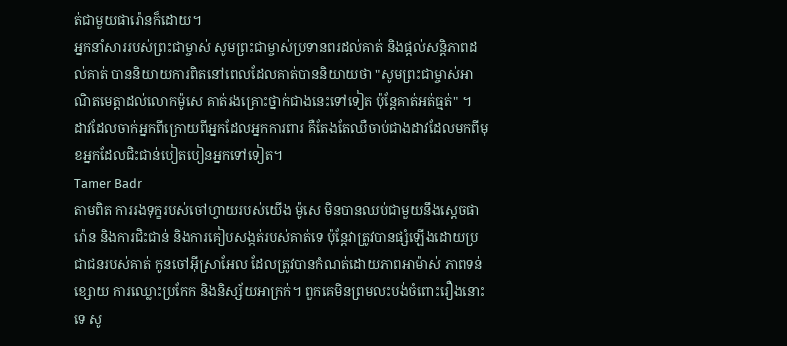ត់ជាមួយផារ៉ោនក៏ដោយ។
អ្នកនាំសាររបស់ព្រះជាម្ចាស់ សូមព្រះជាម្ចាស់ប្រទានពរដល់គាត់ និងផ្តល់សន្តិភាពដល់គាត់ បាននិយាយការពិតនៅពេលដែលគាត់បាននិយាយថា "សូមព្រះជាម្ចាស់អាណិតមេត្ដាដល់លោកម៉ូសេ គាត់រងគ្រោះថ្នាក់ជាងនេះទៅទៀត ប៉ុន្តែគាត់អត់ធ្មត់" ។
ដាវដែលចាក់អ្នកពីក្រោយពីអ្នកដែលអ្នកការពារ គឺតែងតែឈឺចាប់ជាងដាវដែលមកពីមុខអ្នកដែលជិះជាន់បៀតបៀនអ្នកទៅទៀត។
Tamer Badr
តាមពិត ការរងទុក្ខរបស់ចៅហ្វាយរបស់យើង ម៉ូសេ មិនបានឈប់ជាមួយនឹងស្តេចផារ៉ោន និងការជិះជាន់ និងការគៀបសង្កត់របស់គាត់ទេ ប៉ុន្តែវាត្រូវបានផ្សំឡើងដោយប្រជាជនរបស់គាត់ កូនចៅអ៊ីស្រាអែល ដែលត្រូវបានកំណត់ដោយភាពអាម៉ាស់ ភាពទន់ខ្សោយ ការឈ្លោះប្រកែក និងនិស្ស័យអាក្រក់។ ពួកគេមិនព្រមលះបង់ចំពោះរឿងនោះទេ សូ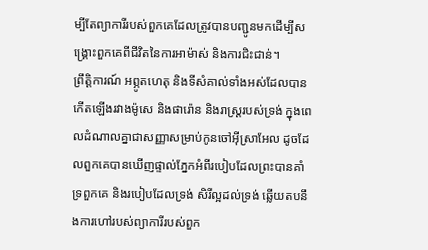ម្បីតែព្យាការីរបស់ពួកគេដែលត្រូវបានបញ្ជូនមកដើម្បីសង្គ្រោះពួកគេពីជីវិតនៃការអាម៉ាស់ និងការជិះជាន់។
ព្រឹត្ដិការណ៍ អព្ភូតហេតុ និងទីសំគាល់ទាំងអស់ដែលបានកើតឡើងរវាងម៉ូសេ និងផារ៉ោន និងរាស្ដ្ររបស់ទ្រង់ ក្នុងពេលដំណាលគ្នាជាសញ្ញាសម្រាប់កូនចៅអ៊ីស្រាអែល ដូចដែលពួកគេបានឃើញផ្ទាល់ភ្នែកអំពីរបៀបដែលព្រះបានគាំទ្រពួកគេ និងរបៀបដែលទ្រង់ សិរីល្អដល់ទ្រង់ ឆ្លើយតបនឹងការហៅរបស់ព្យាការីរបស់ពួក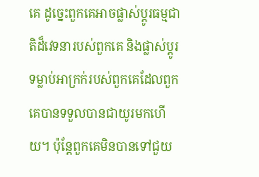គេ ដូច្នេះពួកគេអាចផ្លាស់ប្តូរធម្មជាតិដ៏វេទនារបស់ពួកគេ និងផ្លាស់ប្តូរទម្លាប់អាក្រក់របស់ពួកគេដែលពួកគេបានទទួលបានជាយូរមកហើយ។ ប៉ុន្តែពួកគេមិនបានទៅជួយ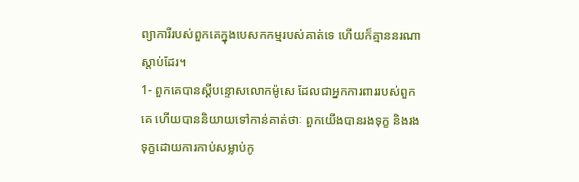ព្យាការីរបស់ពួកគេក្នុងបេសកកម្មរបស់គាត់ទេ ហើយក៏គ្មាននរណាស្តាប់ដែរ។
1- ពួកគេបានស្តីបន្ទោសលោកម៉ូសេ ដែលជាអ្នកការពាររបស់ពួកគេ ហើយបាននិយាយទៅកាន់គាត់ថាៈ ពួកយើងបានរងទុក្ខ និងរងទុក្ខដោយការកាប់សម្លាប់កូ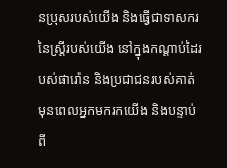នប្រុសរបស់យើង និងធ្វើជាទាសករនៃស្ត្រីរបស់យើង នៅក្នុងកណ្តាប់ដៃរបស់ផារ៉ោន និងប្រជាជនរបស់គាត់ មុនពេលអ្នកមករកយើង និងបន្ទាប់ពី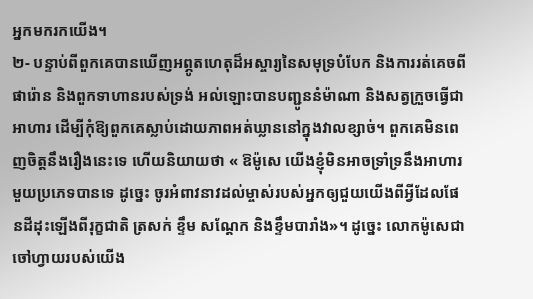អ្នកមករកយើង។
២- បន្ទាប់ពីពួកគេបានឃើញអព្ភូតហេតុដ៏អស្ចារ្យនៃសមុទ្របំបែក និងការរត់គេចពីផារ៉ោន និងពួកទាហានរបស់ទ្រង់ អល់ឡោះបានបញ្ជូននំម៉ាណា និងសត្វក្រួចធ្វើជាអាហារ ដើម្បីកុំឱ្យពួកគេស្លាប់ដោយភាពអត់ឃ្លាននៅក្នុងវាលខ្សាច់។ ពួកគេមិនពេញចិត្តនឹងរឿងនេះទេ ហើយនិយាយថា « ឱម៉ូសេ យើងខ្ញុំមិនអាចទ្រាំទ្រនឹងអាហារមួយប្រភេទបានទេ ដូច្នេះ ចូរអំពាវនាវដល់ម្ចាស់របស់អ្នកឲ្យជួយយើងពីអ្វីដែលផែនដីដុះឡើងពីរុក្ខជាតិ ត្រសក់ ខ្ទឹម សណ្ដែក និងខ្ទឹមបារាំង»។ ដូច្នេះ លោកម៉ូសេជាចៅហ្វាយរបស់យើង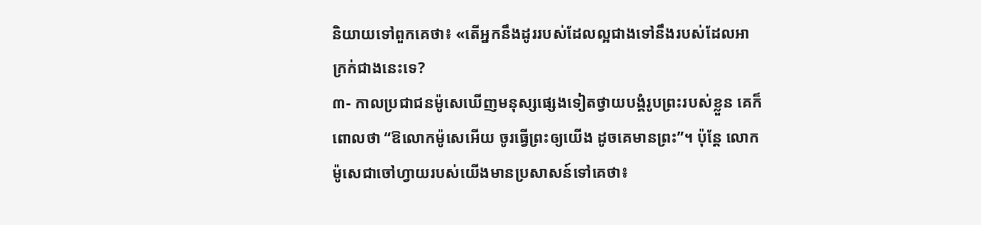និយាយទៅពួកគេថា៖ «តើអ្នកនឹងដូររបស់ដែលល្អជាងទៅនឹងរបស់ដែលអាក្រក់ជាងនេះទេ?
៣- កាលប្រជាជនម៉ូសេឃើញមនុស្សផ្សេងទៀតថ្វាយបង្គំរូបព្រះរបស់ខ្លួន គេក៏ពោលថា “ឱលោកម៉ូសេអើយ ចូរធ្វើព្រះឲ្យយើង ដូចគេមានព្រះ”។ ប៉ុន្តែ លោកម៉ូសេជាចៅហ្វាយរបស់យើងមានប្រសាសន៍ទៅគេថា៖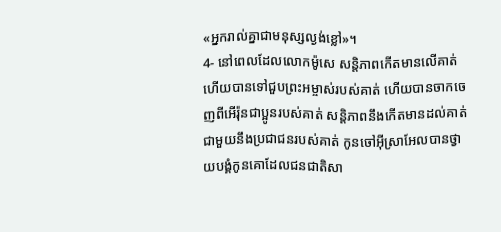«អ្នករាល់គ្នាជាមនុស្សល្ងង់ខ្លៅ»។
4- នៅពេលដែលលោកម៉ូសេ សន្តិភាពកើតមានលើគាត់ ហើយបានទៅជួបព្រះអម្ចាស់របស់គាត់ ហើយបានចាកចេញពីអើរ៉ុនជាប្អូនរបស់គាត់ សន្តិភាពនឹងកើតមានដល់គាត់ ជាមួយនឹងប្រជាជនរបស់គាត់ កូនចៅអ៊ីស្រាអែលបានថ្វាយបង្គំកូនគោដែលជនជាតិសា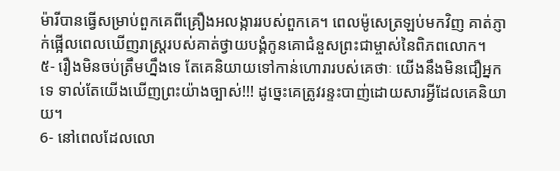ម៉ារីបានធ្វើសម្រាប់ពួកគេពីគ្រឿងអលង្ការរបស់ពួកគេ។ ពេលម៉ូសេត្រឡប់មកវិញ គាត់ភ្ញាក់ផ្អើលពេលឃើញរាស្ដ្ររបស់គាត់ថ្វាយបង្គំកូនគោជំនួសព្រះជាម្ចាស់នៃពិភពលោក។
៥- រឿងមិនចប់ត្រឹមហ្នឹងទេ តែគេនិយាយទៅកាន់ហោរារបស់គេថាៈ យើងនឹងមិនជឿអ្នកទេ ទាល់តែយើងឃើញព្រះយ៉ាងច្បាស់!!! ដូច្នេះគេត្រូវរន្ទះបាញ់ដោយសារអ្វីដែលគេនិយាយ។
6- នៅពេលដែលលោ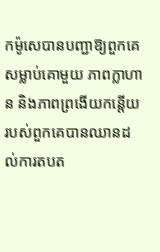កម៉ូសេបានបញ្ជាឱ្យពួកគេសម្លាប់គោមួយ ភាពក្លាហាន និងភាពព្រងើយកន្តើយរបស់ពួកគេបានឈានដល់ការតបត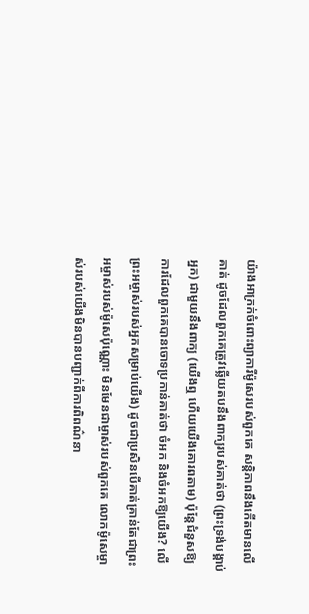យ៉ាងអាក្រក់ចំពោះព្យាការីម៉ូសេរបស់ពួកគេ សន្តិភាពនឹងកើតមានលើគាត់ ដូចដែលពួកគេត្រូវឆ្លើយតបនឹងពាក្យរបស់គាត់ថា (ព្រះទ្រង់បង្គាប់អ្នក) ជាមួយនឹងពាក្យ (យើងឮ ហើយយើងគោរពតាម) ប៉ុន្តែជំនួសឱ្យការដែលពួកគេបានចោទប្រកាន់គាត់ថា ចំអក និងចំអកឱ្យយើង? លើព្រះអម្ចាស់របស់អ្នកសម្រាប់យើង) ដូចជាប្រសិនបើគាត់គ្រាន់តែជាព្រះអម្ចាស់របស់ម៉ូសេប៉ុណ្ណោះ មិនមែនជាម្ចាស់របស់ពួកគេ លោកម៉ូសេម្ចាស់របស់យើងមិនបានបញ្ជាក់ពីការពិពណ៌នា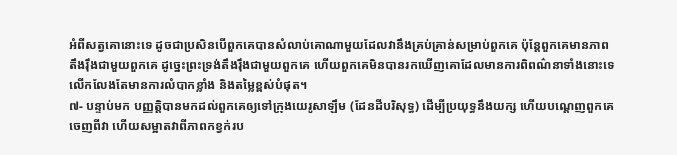អំពីសត្វគោនោះទេ ដូចជាប្រសិនបើពួកគេបានសំលាប់គោណាមួយដែលវានឹងគ្រប់គ្រាន់សម្រាប់ពួកគេ ប៉ុន្តែពួកគេមានភាពតឹងរ៉ឹងជាមួយពួកគេ ដូច្នេះព្រះទ្រង់តឹងរ៉ឹងជាមួយពួកគេ ហើយពួកគេមិនបានរកឃើញគោដែលមានការពិពណ៌នាទាំងនោះទេ លើកលែងតែមានការលំបាកខ្លាំង និងតម្លៃខ្ពស់បំផុត។
៧- បន្ទាប់មក បញ្ញត្តិបានមកដល់ពួកគេឲ្យទៅក្រុងយេរូសាឡឹម (ដែនដីបរិសុទ្ធ) ដើម្បីប្រយុទ្ធនឹងយក្ស ហើយបណ្តេញពួកគេចេញពីវា ហើយសម្អាតវាពីភាពកខ្វក់រប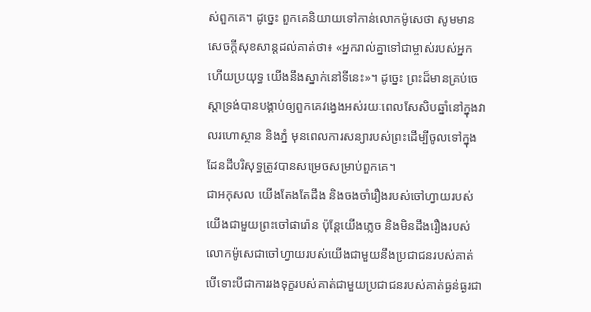ស់ពួកគេ។ ដូច្នេះ ពួកគេនិយាយទៅកាន់លោកម៉ូសេថា សូមមានសេចក្ដីសុខសាន្តដល់គាត់ថា៖ «អ្នករាល់គ្នាទៅជាម្ចាស់របស់អ្នក ហើយប្រយុទ្ធ យើងនឹងស្នាក់នៅទីនេះ»។ ដូច្នេះ ព្រះដ៏មានគ្រប់ចេស្តាទ្រង់បានបង្គាប់ឲ្យពួកគេវង្វេងអស់រយៈពេលសែសិបឆ្នាំនៅក្នុងវាលរហោស្ថាន និងភ្នំ មុនពេលការសន្យារបស់ព្រះដើម្បីចូលទៅក្នុងដែនដីបរិសុទ្ធត្រូវបានសម្រេចសម្រាប់ពួកគេ។
ជាអកុសល យើងតែងតែដឹង និងចងចាំរឿងរបស់ចៅហ្វាយរបស់យើងជាមួយព្រះចៅផារ៉ោន ប៉ុន្តែយើងភ្លេច និងមិនដឹងរឿងរបស់លោកម៉ូសេជាចៅហ្វាយរបស់យើងជាមួយនឹងប្រជាជនរបស់គាត់ បើទោះបីជាការរងទុក្ខរបស់គាត់ជាមួយប្រជាជនរបស់គាត់ធ្ងន់ធ្ងរជា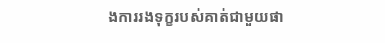ងការរងទុក្ខរបស់គាត់ជាមួយផា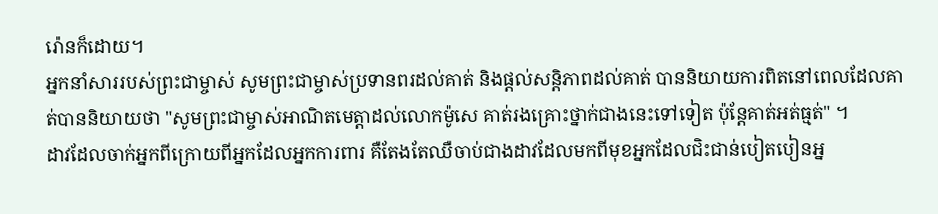រ៉ោនក៏ដោយ។
អ្នកនាំសាររបស់ព្រះជាម្ចាស់ សូមព្រះជាម្ចាស់ប្រទានពរដល់គាត់ និងផ្តល់សន្តិភាពដល់គាត់ បាននិយាយការពិតនៅពេលដែលគាត់បាននិយាយថា "សូមព្រះជាម្ចាស់អាណិតមេត្ដាដល់លោកម៉ូសេ គាត់រងគ្រោះថ្នាក់ជាងនេះទៅទៀត ប៉ុន្តែគាត់អត់ធ្មត់" ។
ដាវដែលចាក់អ្នកពីក្រោយពីអ្នកដែលអ្នកការពារ គឺតែងតែឈឺចាប់ជាងដាវដែលមកពីមុខអ្នកដែលជិះជាន់បៀតបៀនអ្ន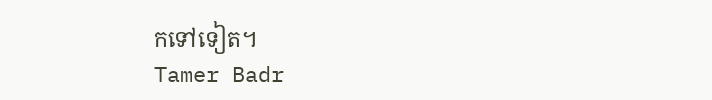កទៅទៀត។
Tamer Badr